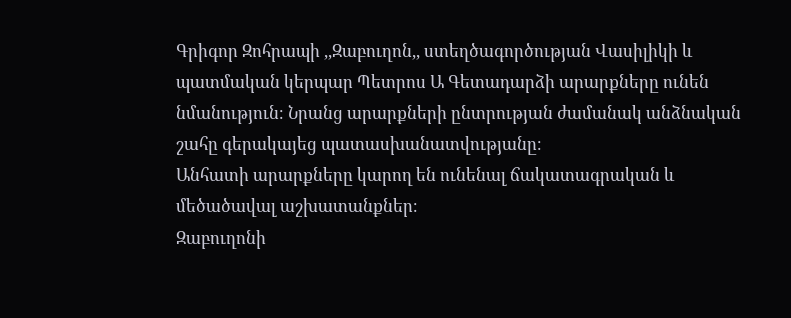Գրիգոր Զոհրապի ,,Զաբուղոն,, ստեղծագործության Վասիլիկի և պատմական կերպար Պետրոս Ա Գետադարձի արարքները ունեն նմանություն։ Նրանց արարքների ընտրության ժամանակ անձնական շահը գերակայեց պատասխանատվությանը։
Անհատի արարքները կարող են ունենալ ճակատագրական և մեծածավալ աշխատանքներ։
Զաբուղոնի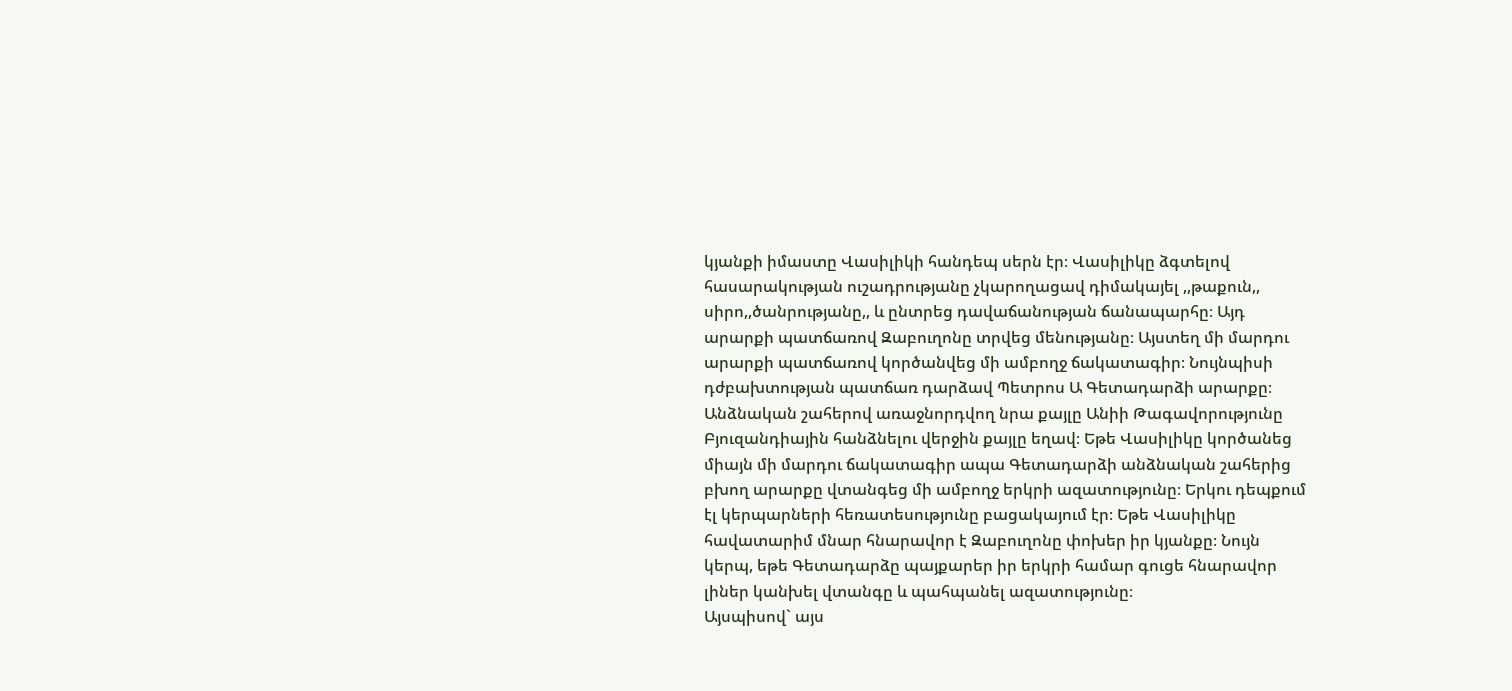կյանքի իմաստը Վասիլիկի հանդեպ սերն էր։ Վասիլիկը ձգտելով հասարակության ուշադրությանը չկարողացավ դիմակայել ,,թաքուն,, սիրո,,ծանրությանը,, և ընտրեց դավաճանության ճանապարհը։ Այդ արարքի պատճառով Զաբուղոնը տրվեց մենությանը։ Այստեղ մի մարդու արարքի պատճառով կործանվեց մի ամբողջ ճակատագիր։ Նույնպիսի դժբախտության պատճառ դարձավ Պետրոս Ա Գետադարձի արարքը։ Անձնական շահերով առաջնորդվող նրա քայլը Անիի Թագավորությունը Բյուզանդիային հանձնելու վերջին քայլը եղավ։ Եթե Վասիլիկը կործանեց միայն մի մարդու ճակատագիր ապա Գետադարձի անձնական շահերից բխող արարքը վտանգեց մի ամբողջ երկրի ազատությունը։ Երկու դեպքում էլ կերպարների հեռատեսությունը բացակայում էր։ Եթե Վասիլիկը հավատարիմ մնար հնարավոր է Զաբուղոնը փոխեր իր կյանքը։ Նույն կերպ, եթե Գետադարձը պայքարեր իր երկրի համար գուցե հնարավոր լիներ կանխել վտանգը և պահպանել ազատությունը։
Այսպիսով` այս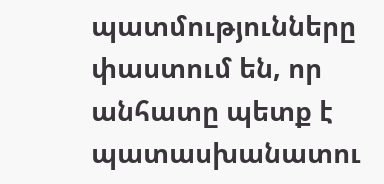պատմությունները փաստում են, որ անհատը պետք է պատասխանատու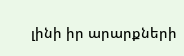լինի իր արարքների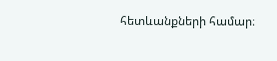հետևանքների համար։